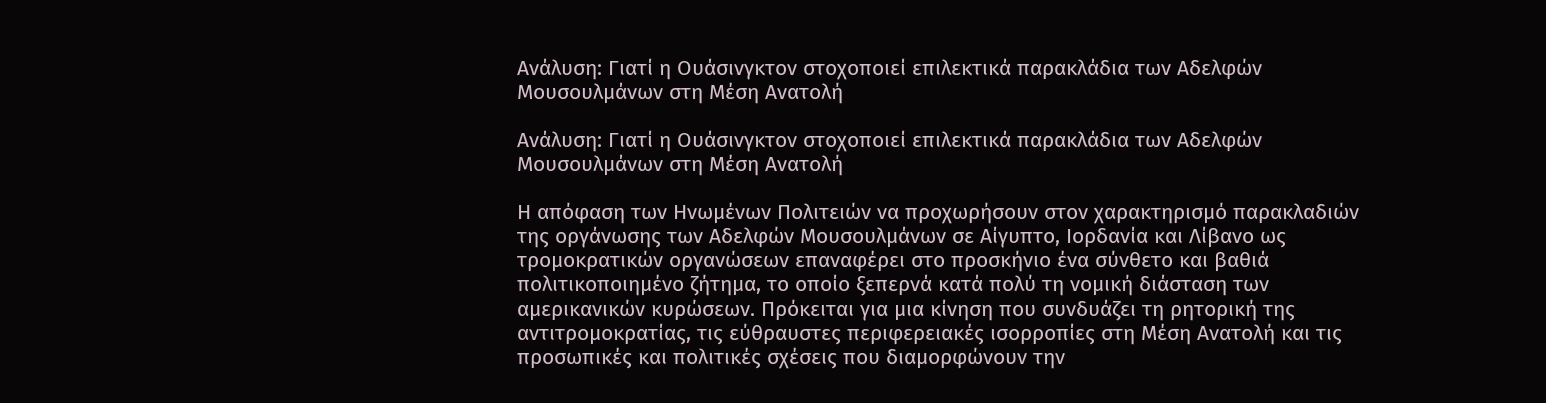Ανάλυση: Γιατί η Ουάσινγκτον στοχοποιεί επιλεκτικά παρακλάδια των Αδελφών Μουσουλμάνων στη Μέση Ανατολή

Ανάλυση: Γιατί η Ουάσινγκτον στοχοποιεί επιλεκτικά παρακλάδια των Αδελφών Μουσουλμάνων στη Μέση Ανατολή

Η απόφαση των Ηνωμένων Πολιτειών να προχωρήσουν στον χαρακτηρισμό παρακλαδιών της οργάνωσης των Αδελφών Μουσουλμάνων σε Αίγυπτο, Ιορδανία και Λίβανο ως τρομοκρατικών οργανώσεων επαναφέρει στο προσκήνιο ένα σύνθετο και βαθιά πολιτικοποιημένο ζήτημα, το οποίο ξεπερνά κατά πολύ τη νομική διάσταση των αμερικανικών κυρώσεων. Πρόκειται για μια κίνηση που συνδυάζει τη ρητορική της αντιτρομοκρατίας, τις εύθραυστες περιφερειακές ισορροπίες στη Μέση Ανατολή και τις προσωπικές και πολιτικές σχέσεις που διαμορφώνουν την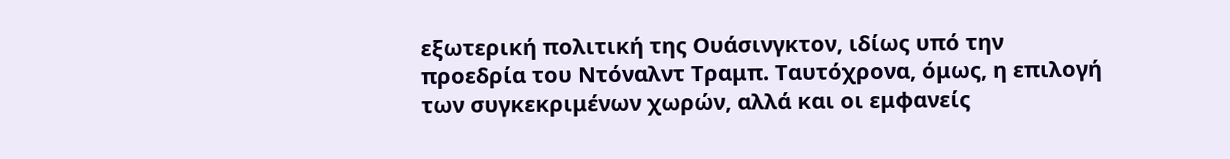εξωτερική πολιτική της Ουάσινγκτον, ιδίως υπό την προεδρία του Ντόναλντ Τραμπ. Ταυτόχρονα, όμως, η επιλογή των συγκεκριμένων χωρών, αλλά και οι εμφανείς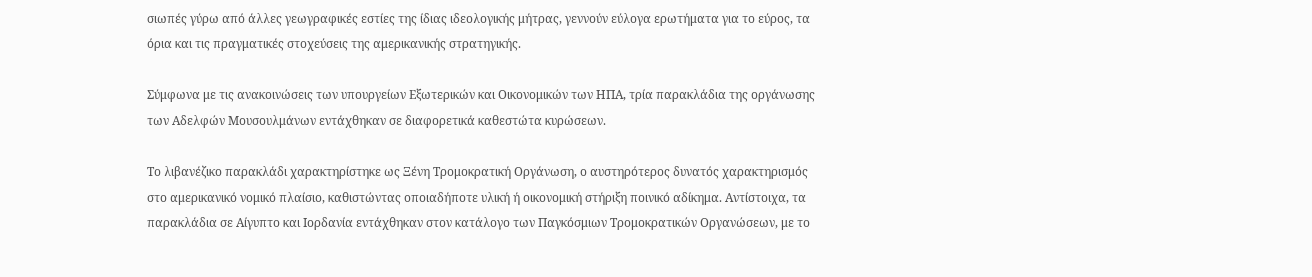σιωπές γύρω από άλλες γεωγραφικές εστίες της ίδιας ιδεολογικής μήτρας, γεννούν εύλογα ερωτήματα για το εύρος, τα όρια και τις πραγματικές στοχεύσεις της αμερικανικής στρατηγικής.

Σύμφωνα με τις ανακοινώσεις των υπουργείων Εξωτερικών και Οικονομικών των ΗΠΑ, τρία παρακλάδια της οργάνωσης των Αδελφών Μουσουλμάνων εντάχθηκαν σε διαφορετικά καθεστώτα κυρώσεων.

Το λιβανέζικο παρακλάδι χαρακτηρίστηκε ως Ξένη Τρομοκρατική Οργάνωση, ο αυστηρότερος δυνατός χαρακτηρισμός στο αμερικανικό νομικό πλαίσιο, καθιστώντας οποιαδήποτε υλική ή οικονομική στήριξη ποινικό αδίκημα. Αντίστοιχα, τα παρακλάδια σε Αίγυπτο και Ιορδανία εντάχθηκαν στον κατάλογο των Παγκόσμιων Τρομοκρατικών Οργανώσεων, με το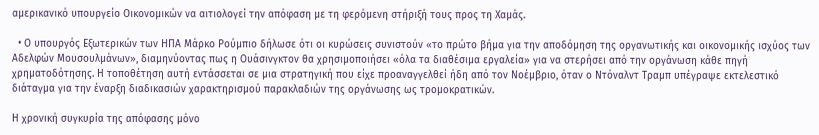αμερικανικό υπουργείο Οικονομικών να αιτιολογεί την απόφαση με τη φερόμενη στήριξή τους προς τη Χαμάς.

  • Ο υπουργός Εξωτερικών των ΗΠΑ Μάρκο Ρούμπιο δήλωσε ότι οι κυρώσεις συνιστούν «το πρώτο βήμα για την αποδόμηση της οργανωτικής και οικονομικής ισχύος των Αδελφών Μουσουλμάνων», διαμηνύοντας πως η Ουάσινγκτον θα χρησιμοποιήσει «όλα τα διαθέσιμα εργαλεία» για να στερήσει από την οργάνωση κάθε πηγή χρηματοδότησης. Η τοποθέτηση αυτή εντάσσεται σε μια στρατηγική που είχε προαναγγελθεί ήδη από τον Νοέμβριο, όταν ο Ντόναλντ Τραμπ υπέγραψε εκτελεστικό διάταγμα για την έναρξη διαδικασιών χαρακτηρισμού παρακλαδιών της οργάνωσης ως τρομοκρατικών.

Η χρονική συγκυρία της απόφασης μόνο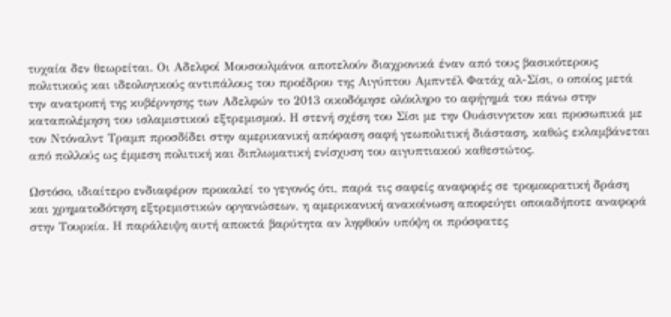τυχαία δεν θεωρείται. Οι Αδελφοί Μουσουλμάνοι αποτελούν διαχρονικά έναν από τους βασικότερους πολιτικούς και ιδεολογικούς αντιπάλους του προέδρου της Αιγύπτου Αμπντέλ Φατάχ αλ-Σίσι, ο οποίος μετά την ανατροπή της κυβέρνησης των Αδελφών το 2013 οικοδόμησε ολόκληρο το αφήγημά του πάνω στην καταπολέμηση του ισλαμιστικού εξτρεμισμού. Η στενή σχέση του Σίσι με την Ουάσινγκτον και προσωπικά με τον Ντόναλντ Τραμπ προσδίδει στην αμερικανική απόφαση σαφή γεωπολιτική διάσταση, καθώς εκλαμβάνεται από πολλούς ως έμμεση πολιτική και διπλωματική ενίσχυση του αιγυπτιακού καθεστώτος.

Ωστόσο, ιδιαίτερο ενδιαφέρον προκαλεί το γεγονός ότι, παρά τις σαφείς αναφορές σε τρομοκρατική δράση και χρηματοδότηση εξτρεμιστικών οργανώσεων, η αμερικανική ανακοίνωση αποφεύγει οποιαδήποτε αναφορά στην Τουρκία. Η παράλειψη αυτή αποκτά βαρύτητα αν ληφθούν υπόψη οι πρόσφατες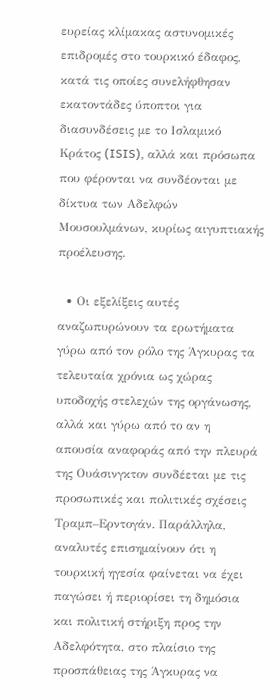ευρείας κλίμακας αστυνομικές επιδρομές στο τουρκικό έδαφος, κατά τις οποίες συνελήφθησαν εκατοντάδες ύποπτοι για διασυνδέσεις με το Ισλαμικό Κράτος (ISIS), αλλά και πρόσωπα που φέρονται να συνδέονται με δίκτυα των Αδελφών Μουσουλμάνων, κυρίως αιγυπτιακής προέλευσης.

  • Οι εξελίξεις αυτές αναζωπυρώνουν τα ερωτήματα γύρω από τον ρόλο της Άγκυρας τα τελευταία χρόνια ως χώρας υποδοχής στελεχών της οργάνωσης, αλλά και γύρω από το αν η απουσία αναφοράς από την πλευρά της Ουάσινγκτον συνδέεται με τις προσωπικές και πολιτικές σχέσεις Τραμπ–Ερντογάν. Παράλληλα, αναλυτές επισημαίνουν ότι η τουρκική ηγεσία φαίνεται να έχει παγώσει ή περιορίσει τη δημόσια και πολιτική στήριξη προς την Αδελφότητα, στο πλαίσιο της προσπάθειας της Άγκυρας να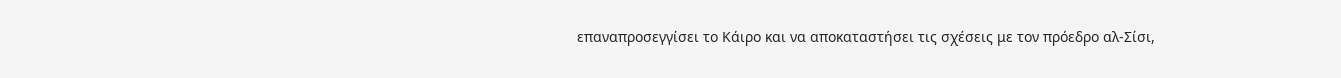επαναπροσεγγίσει το Κάιρο και να αποκαταστήσει τις σχέσεις με τον πρόεδρο αλ-Σίσι,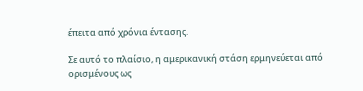έπειτα από χρόνια έντασης.

Σε αυτό το πλαίσιο, η αμερικανική στάση ερμηνεύεται από ορισμένους ως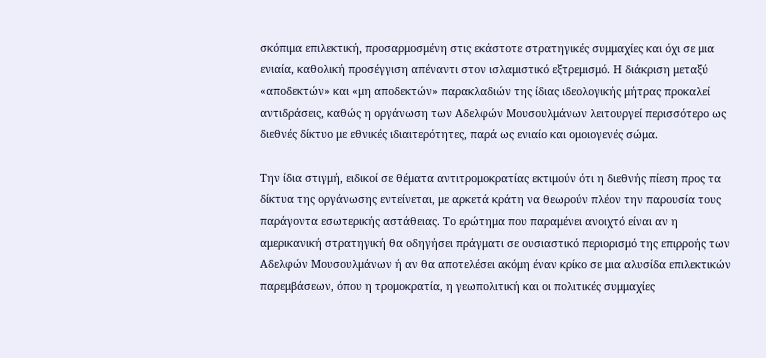σκόπιμα επιλεκτική, προσαρμοσμένη στις εκάστοτε στρατηγικές συμμαχίες και όχι σε μια ενιαία, καθολική προσέγγιση απέναντι στον ισλαμιστικό εξτρεμισμό. Η διάκριση μεταξύ «αποδεκτών» και «μη αποδεκτών» παρακλαδιών της ίδιας ιδεολογικής μήτρας προκαλεί αντιδράσεις, καθώς η οργάνωση των Αδελφών Μουσουλμάνων λειτουργεί περισσότερο ως διεθνές δίκτυο με εθνικές ιδιαιτερότητες, παρά ως ενιαίο και ομοιογενές σώμα.

Την ίδια στιγμή, ειδικοί σε θέματα αντιτρομοκρατίας εκτιμούν ότι η διεθνής πίεση προς τα δίκτυα της οργάνωσης εντείνεται, με αρκετά κράτη να θεωρούν πλέον την παρουσία τους παράγοντα εσωτερικής αστάθειας. Το ερώτημα που παραμένει ανοιχτό είναι αν η αμερικανική στρατηγική θα οδηγήσει πράγματι σε ουσιαστικό περιορισμό της επιρροής των Αδελφών Μουσουλμάνων ή αν θα αποτελέσει ακόμη έναν κρίκο σε μια αλυσίδα επιλεκτικών παρεμβάσεων, όπου η τρομοκρατία, η γεωπολιτική και οι πολιτικές συμμαχίες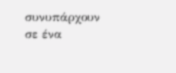συνυπάρχουν σε ένα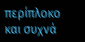περίπλοκο και συχνά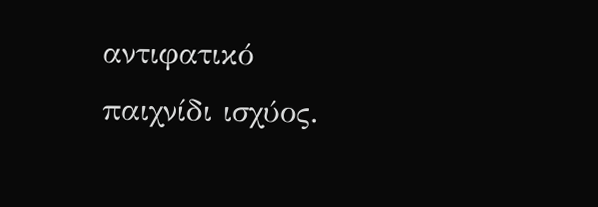αντιφατικό παιχνίδι ισχύος.